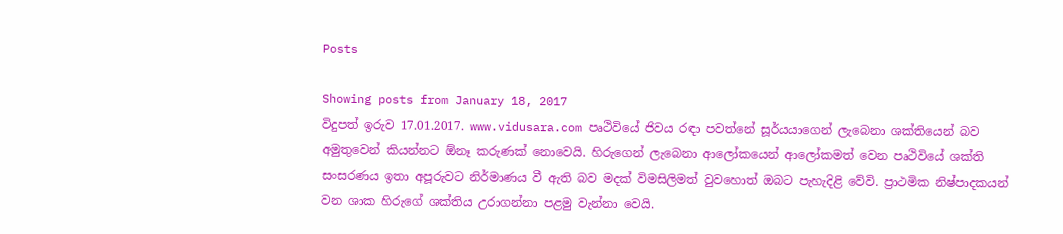Posts

Showing posts from January 18, 2017
විදුපත් ඉරුව 17.01.2017. www.vidusara.com පෘථිවියේ ජිවය රඳා පවත්නේ සූර්යයාගෙන් ලැබෙනා ශක්තියෙන් බව අමුතුවෙන් කියන්නට ඕනෑ කරුණක් නොවෙයි. හිරුගෙන් ලැබෙනා ආලෝකයෙන් ආලෝකමත් වෙන පෘථිවියේ ශක්ති සංසරණය ඉතා අපූරුවට නිර්මාණය වී ඇති බව මදක් විමසිලිමත් වුවහොත් ඔබට පැහැදිළි වේවි. ප්‍රාථමික නිෂ්පාදකයන් වන ශාක හිරුගේ ශක්තිය උරාගන්නා පළමු වැන්නා වෙයි.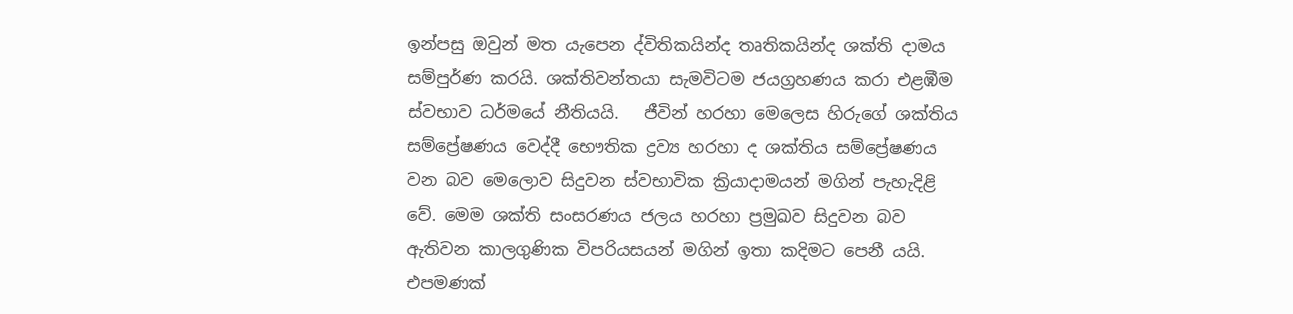ඉන්පසු ඔවුන් මත යැපෙන ද්විතිකයින්ද තෘතිකයින්ද ශක්ති දාමය සම්පුර්ණ කරයි. ශක්තිවන්තයා සැමවිටම ජයග්‍රහණය කරා එළඹීම ස්වභාව ධර්මයේ නීතියයි.   ජීවින් හරහා මෙලෙස හිරුගේ ශක්තිය සම්ප්‍රේෂණය වෙද්දී භෞතික ද්‍රව්‍ය හරහා ද ශක්තිය සම්ප්‍රේෂණය වන බව මෙලොව සිදුවන ස්වභාවික ක්‍රියාදාමයන් මගින් පැහැදිළි වේ. මෙම ශක්ති සංසරණය ජලය හරහා ප්‍රමුඛව සිදුවන බව ඇතිවන කාලගුණික විපරියසයන් මගින් ඉතා කදිමට පෙනී යයි. එපමණක්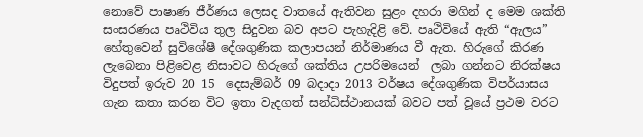නොවේ පාෂාණ ජීර්ණය ලෙසද වාතයේ ඇතිවන සුළං දහරා මගින් ද මෙම ශක්ති සංසරණය පෘථිවිය තුල සිදුවන බව අපට පැහැදිළි වේ. පෘථිවියේ ඇති “ඇලය” හේතුවෙන් සුවිශේෂී දේශගුණික කලාපයන් නිර්මාණය වී ඇත. හිරුගේ කිරණ ලැබෙනා පිළිවෙළ නිසාවට හිරුගේ ශක්තිය උපරිමයෙන්  ලබා ගන්නට නිරක්ෂය
විදුපත් ඉරුව 20 15  දෙසැම්බර් 09 බදාදා 2013 වර්ෂය දේශගුණික විපර්යාසය ගැන කතා කරන විට ඉතා වැදගත් සන්ධිස්‌ථානයක්‌ බවට පත් වූයේ ප්‍රථම වරට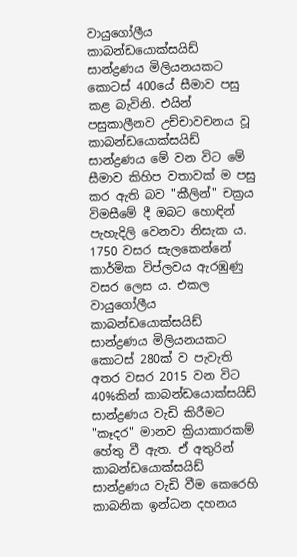වායුගෝලීය කාබන්ඩයොක්‌සයිඩ් සාන්ද්‍රණය මිලියනයකට කොටස්‌ 400යේ සීමාව පසු කළ බැවිනි. එයින් පසුකාලීනව උච්චාවචනය වූ කාබන්ඩයොක්‌සයිඩ් සාන්ද්‍රණය මේ වන විට මේ සීමාව කිහිප වතාවක්‌ ම පසු කර ඇති බව "කීලින්" චක්‍රය විමසීමේ දී ඔබට හොඳින් පැහැදිලි වෙනවා නිසැක ය. 1750 වසර සැලකෙන්නේ කාර්මික විප්ලවය ඇරඹුණු වසර ලෙස ය. එකල වායුගෝලීය කාබන්ඩයොක්‌සයිඩ් සාන්ද්‍රණය මිලියනයකට කොටස්‌ 280ක්‌ ව පැවැති අතර වසර 2015 වන විට 40%කින් කාබන්ඩයොක්‌සයිඩ් සාන්ද්‍රණය වැඩි කිරීමට "කෑදර" මානව ක්‍රියාකාරකම් හේතු වී ඇත. ඒ අතුරින් කාබන්ඩයොක්‌සයිඩ් සාන්ද්‍රණය වැඩි වීම කෙරෙහි කාබනික ඉන්ධන දහනය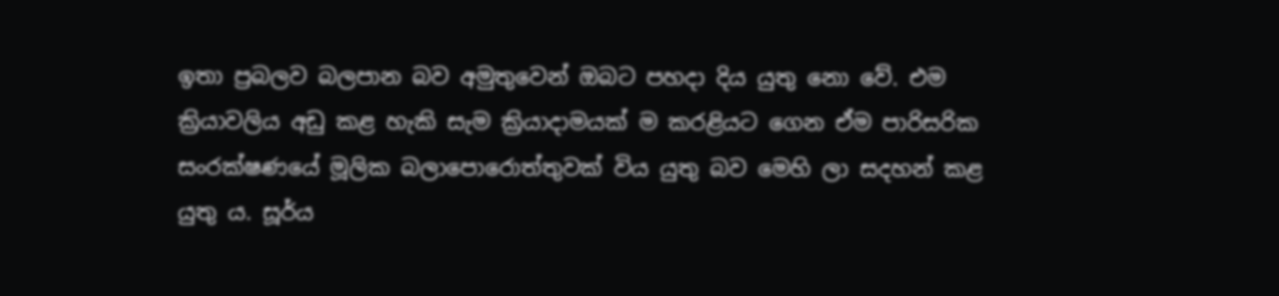ඉතා ප්‍රබලව බලපාන බව අමුතුවෙන් ඔබට පහදා දිය යුතු නො වේ. එම ක්‍රියාවලිය අඩු කළ හැකි සැම ක්‍රියාදාමයක්‌ ම කරළියට ගෙන ඒම පාරිසරික සංරක්‌ෂණයේ මූලික බලාපොරොත්තුවක්‌ විය යුතු බව මෙහි ලා සදහන් කළ යුතු ය. සූර්ය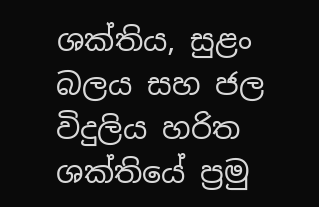ශක්‌තිය, සුළං බලය සහ ජල විදුලිය හරිත ශක්‌තියේ ප්‍රමු